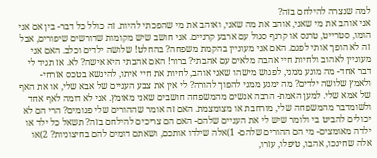למה שנצרה להילחם בזה?
אני אוהב את מי שאני, אוהב את מה שאני, ואוהב את מי שהפכתי להיות. זה כולל כל דבר- בין אם אני הומו, סטרייט, טרנס או קרנף סגול עם ארבע קרניים. אני חושב שיש מקומות שדורשים שיפורים, אבל זה לא הופך אותי לפגם. האם אני מעוניין בהקמת משפחה? בהחלט! שלושה ילדים וכלב. האם אני מעוניין לאהוב ולחיות חיי אהבה מלאים עם אהבתי? ברור! האם אהבתי היא אישה? לא. אז תגיד לי דבר אחד- מה מונע ממני, לפגוש מישהו שאני אוהב, לחיות את חיי איתו, להינשא בטכס אזרחי- ולאמץ שלושה ילדים? מה ימנע ממני להפוך להורה? לי אין את צבע העניים של אבא שלי, או את האף של אמא שלי. למען האמת- הרבה אנשים מהמשפחה חושבים שאני מאומץ. אני לא דומה לאף אחד ולשומדבר מהמשפחה שלי, מורחבת או מצומצמת. האם זה אומר שההורים שלי פגומים? הרי הם לא יכולים להביט בי ולומר שיש לי את העניים שלהם- האם הם צריכים להילחם בזה? תשאל כל ילד או ילדה מאומצים- מי הם ההורים שלהם- 1)אלה שילדו אותכם, ושאתם דומים להם בחיצוניות? 2)או אלה שחינכו, אהבו, טיפלו, עזרו,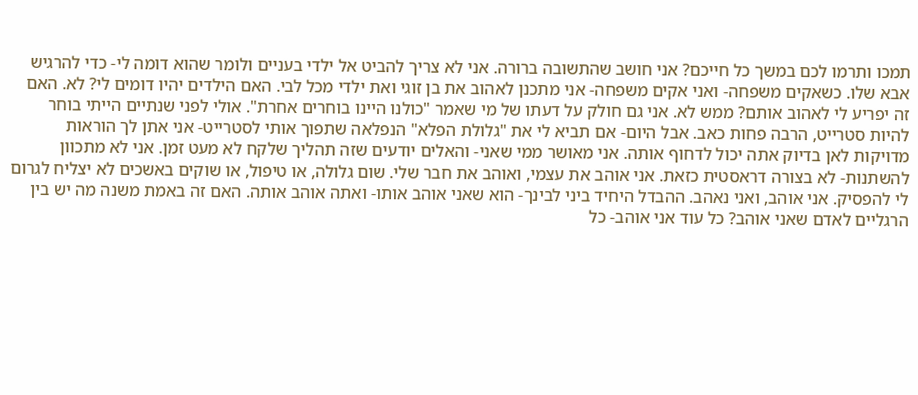תמכו ותרמו לכם במשך כל חייכם? אני חושב שהתשובה ברורה. אני לא צריך להביט אל ילדי בעניים ולומר שהוא דומה לי- כדי להרגיש אבא שלו. כשאקים משפחה- ואני אקים משפחה- אני מתכנן לאהוב את בן זוגי ואת ילדי מכל לבי. האם הילדים יהיו דומים לי? לא. האם זה יפריע לי לאהוב אותם? ממש לא. אני גם חולק על דעתו של מי שאמר "כולנו היינו בוחרים אחרת". אולי לפני שנתיים הייתי בוחר להיות סטרייט, הרבה פחות כאב. אבל היום- אם תביא לי את "גלולת הפלא" הנפלאה שתפוך אותי לסטרייט- אני אתן לך הוראות מדויקות לאן בדיוק אתה יכול לדחוף אותה. אני מאושר ממי שאני- והאלים יודעים שזה תהליך שלקח לא מעט זמן. אני לא מתכוון להשתנות- לא בצורה דראסטית כזאת. אני אוהב את עצמי, ואוהב את חבר שלי. שום גלולה, או טיפול, או שוקים באשכים לא יצליח לגרום לי להפסיק. אני אוהב, ואני נאהב. ההבדל היחיד ביני לבינך- הוא שאני אוהב אותו- ואתה אוהב אותה. האם זה באמת משנה מה יש בין הרגליים לאדם שאני אוהב? כל עוד אני אוהב- כל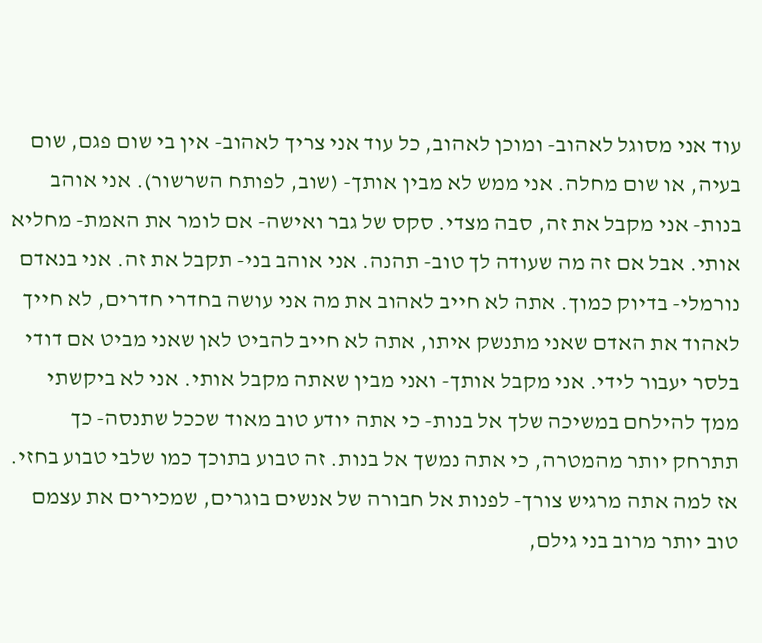עוד אני מסוגל לאהוב- ומוכן לאהוב, כל עוד אני צריך לאהוב- אין בי שום פגם, שום בעיה, או שום מחלה. אני ממש לא מבין אותך- (שוב, לפותח השרשור). אני אוהב בנות- אני מקבל את זה, סבה מצדי. סקס של גבר ואישה- אם לומר את האמת- מחליא אותי. אבל אם זה מה שעודה לך טוב- תהנה. אני אוהב בני- תקבל את זה. אני בנאדם נורמלי- בדיוק כמוך. אתה לא חייב לאהוב את מה אני עושה בחדרי חדרים, לא חייך לאהוד את האדם שאני מתנשק איתו, אתה לא חייב להביט לאן שאני מביט אם דודי בלסר יעבור לידי. אני מקבל אותך- ואני מבין שאתה מקבל אותי. אני לא ביקשתי ממך להילחם במשיכה שלך אל בנות- כי אתה יודע טוב מאוד שככל שתנסה- כך תתרחק יותר מהמטרה, כי אתה נמשך אל בנות. זה טבוע בתוכך כמו שלבי טבוע בחזי. אז למה אתה מרגיש צורך- לפנות אל חבורה של אנשים בוגרים, שמכירים את עצמם טוב יותר מרוב בני גילם,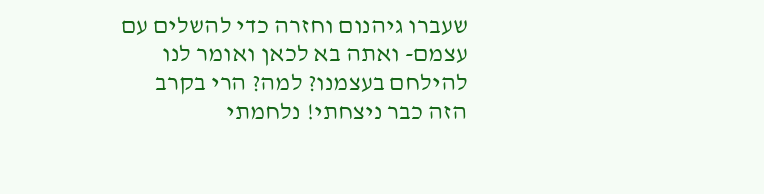שעברו גיהנום וחזרה כדי להשלים עם עצמם- ואתה בא לכאן ואומר לנו להילחם בעצמנו? למה? הרי בקרב הזה כבר ניצחתי! נלחמתי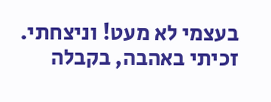בעצמי לא מעט! וניצחתי. זכיתי באהבה, בקבלה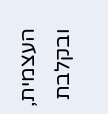העצמית, ובקלבת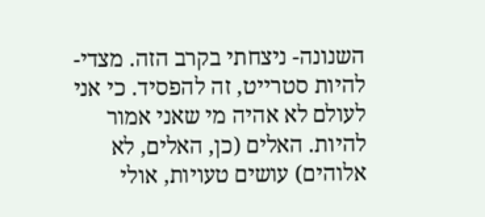השנונה- ניצחתי בקרב הזה. מצדי- להיות סטרייט, זה להפסיד. כי אני לעולם לא אהיה מי שאני אמור להיות. האלים (כן, האלים, לא אלוהים) עושים טעויות, אולי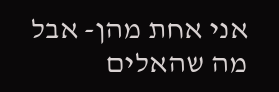אני אחת מהן- אבל מה שהאלים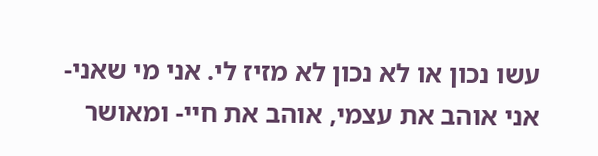עשו נכון או לא נכון לא מזיז לי. אני מי שאני- אני אוהב את עצמי, אוהב את חיי- ומאושר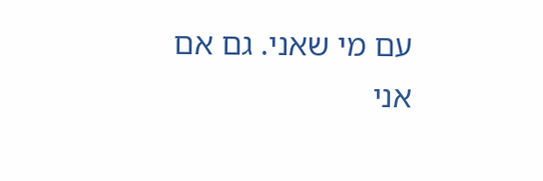עם מי שאני. גם אם אני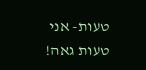טעות- אני טעות גאה!